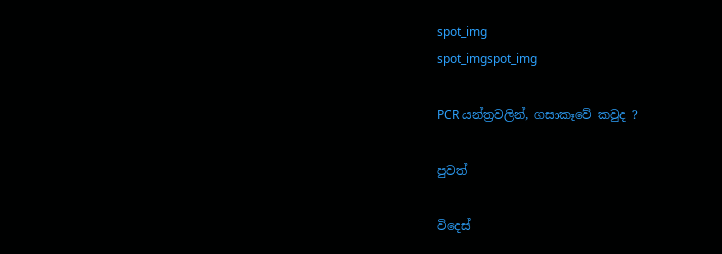spot_img
spot_imgspot_img

PCR යන්ත්‍රවලින්, ගසාකෑවේ කවුද ?

පුවත්

විදෙස්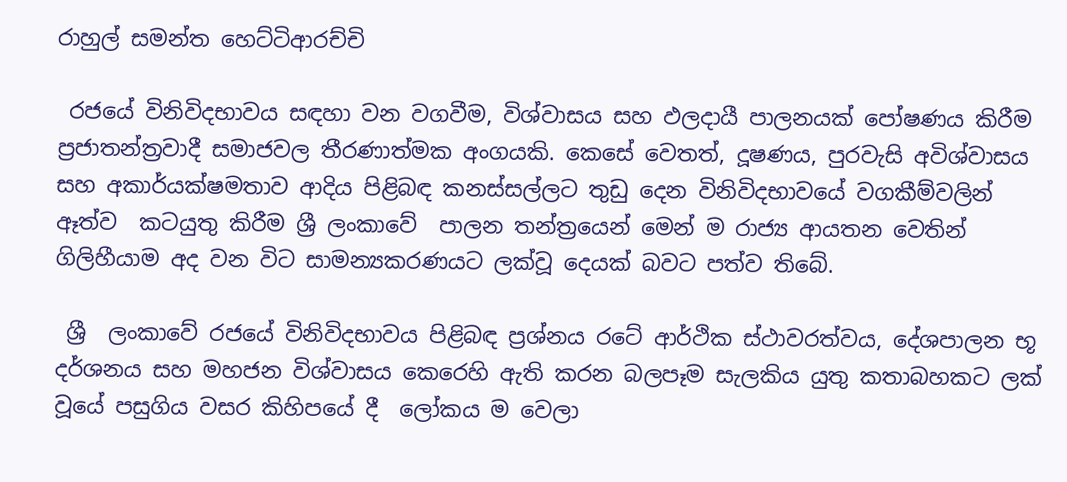රාහුල් සමන්ත හෙට්ටිආරච්චි

 රජයේ විනිවිදභාවය සඳහා වන වගවීම, විශ්වාසය සහ ඵලදායී පාලනයක් පෝෂණය කිරීම ප්‍රජාතන්ත්‍රවාදී සමාජවල තීරණාත්මක අංගයකි. කෙසේ වෙතත්, දූෂණය, පුරවැසි අවිශ්වාසය සහ අකාර්යක්ෂමතාව ආදිය පිළිබඳ කනස්සල්ලට තුඩු දෙන විනිවිදභාවයේ වගකීම්වලින් ඈත්ව  කටයුතු කිරීම ශ්‍රී ලංකාවේ  පාලන තන්ත්‍රයෙන් මෙන් ම රාජ්‍ය ආයතන වෙතින් ගිලිහීයාම අද වන විට සාමන්‍යකරණයට ලක්වූ දෙයක් බවට පත්ව තිබේ.

 ශ්‍රී  ලංකාවේ රජයේ විනිවිදභාවය පිළිබඳ ප්‍රශ්නය රටේ ආර්ථික ස්ථාවරත්වය, දේශපාලන භූ දර්ශනය සහ මහජන විශ්වාසය කෙරෙහි ඇති කරන බලපෑම සැලකිය යුතු කතාබහකට ලක් වූයේ පසුගිය වසර කිහිපයේ දී  ලෝකය ම වෙලා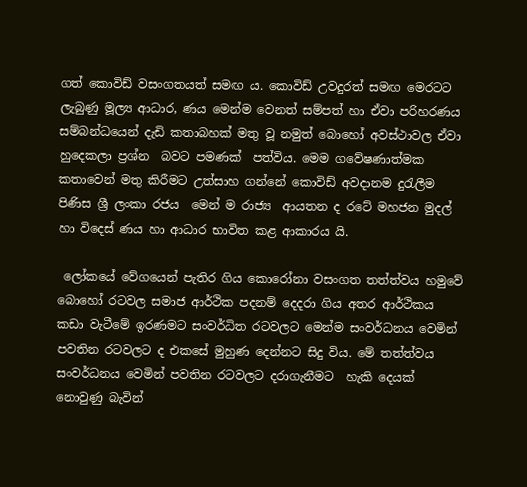ගත් කොවිඩ් වසංගතයත් සමඟ ය. කොවිඩ් උවදුරත් සමඟ මෙරටට ලැබුණු මූල්‍ය ආධාර, ණය මෙන්ම වෙනත් සම්පත් හා ඒවා පරිහරණය සම්බන්ධයෙන් දැඩි කතාබහක් මතු වූ නමුත් බොහෝ අවස්ථාවල ඒවා හුදෙකලා ප්‍රශ්න  බවට පමණක්  පත්විය. මෙම ගවේෂණාත්මක කතාවෙන් මතු කිරීමට උත්සාහ ගන්නේ කොවිඩ් අවදානම දුරැලීම පිණිස ශ්‍රී ලංකා රජය  මෙන් ම රාජ්‍ය  ආයතන ද රටේ මහජන මුදල් හා විදෙස් ණය හා ආධාර භාවිත කළ ආකාරය යි.

 ලෝකයේ වේගයෙන් පැතිර ගිය කොරෝනා වසංගත තත්ත්වය හමුවේ බොහෝ රටවල සමාජ ආර්ථික පදනම් දෙදරා ගිය අතර ආර්ථිකය  කඩා වැටීමේ ඉරණමට සංවර්ධිත රටවලට මෙන්ම සංවර්ධනය වෙමින් පවතින රටවලට ද එකසේ මුහුණ දෙන්නට සිදු විය. මේ තත්ත්වය සංවර්ධනය වෙමින් පවතින රටවලට දරාගැනීමට  හැකි දෙයක් නොවුණු බැවින්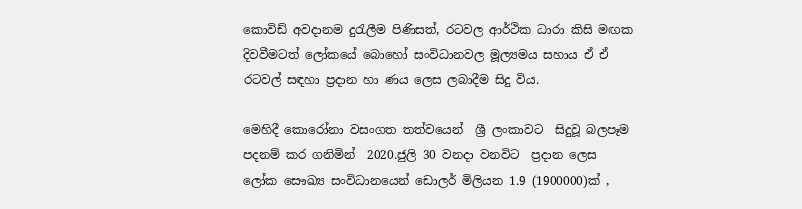කොවිඩ් අවදානම දුරැලීම පිණිසත්, රටවල ආර්ථික ධාරා කිසි මඟක දිවවීමටත් ලෝකයේ බොහෝ සංවිධානවල මූල්‍යමය සහාය ඒ ඒ රටවල් සඳහා ප්‍රදාන හා ණය ලෙස ලබාදීම සිදු විය.

මෙහිදී කොරෝනා වසංගත තත්වයෙන්  ශ්‍රී ලංකාවට  සිදුවූ බලපෑම පදනම් කර ගනිමින්  2020.ජුලි 30 වනදා වනවිට  ප්‍රදාන ලෙස   ලෝක සෞඛ්‍ය සංවිධානයෙන් ඩොලර් මිලියන 1.9 (1900000)ක් ,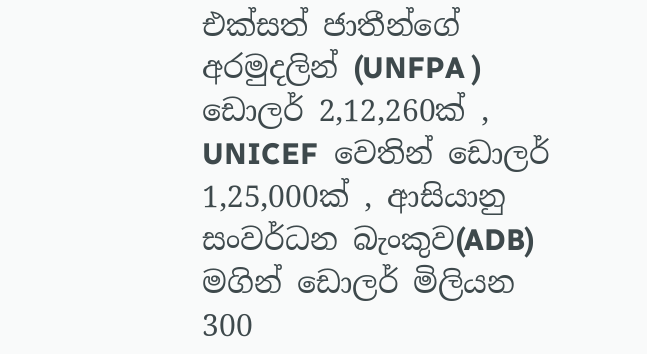එක්සත් ජාතීන්ගේ අරමුදලින් (UNFPA ) ඩොලර් 2,12,260ක් , UNICEF  වෙතින් ඩොලර් 1,25,000ක් , ආසියානු සංවර්ධන බැංකුව(ADB) මගින් ඩොලර් මිලියන 300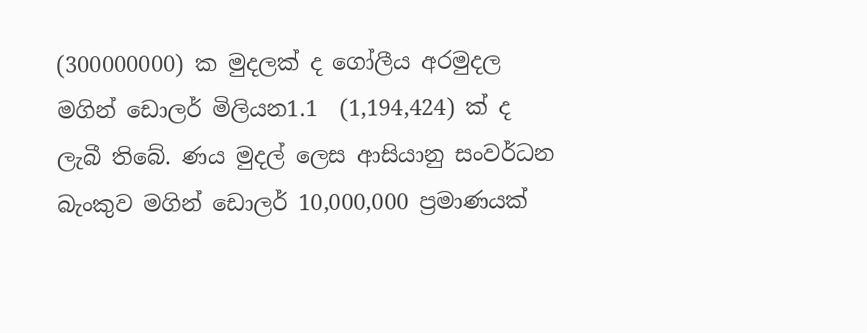(300000000) ක මුදලක් ද ගෝලීය අරමුදල මගින් ඩොලර් මිලියන1.1  (1,194,424) ක් ද ලැබී තිබේ. ණය මුදල් ලෙස ආසියානු සංවර්ධන බැංකුව මගින් ඩොලර් 10,000,000 ප්‍රමාණයක්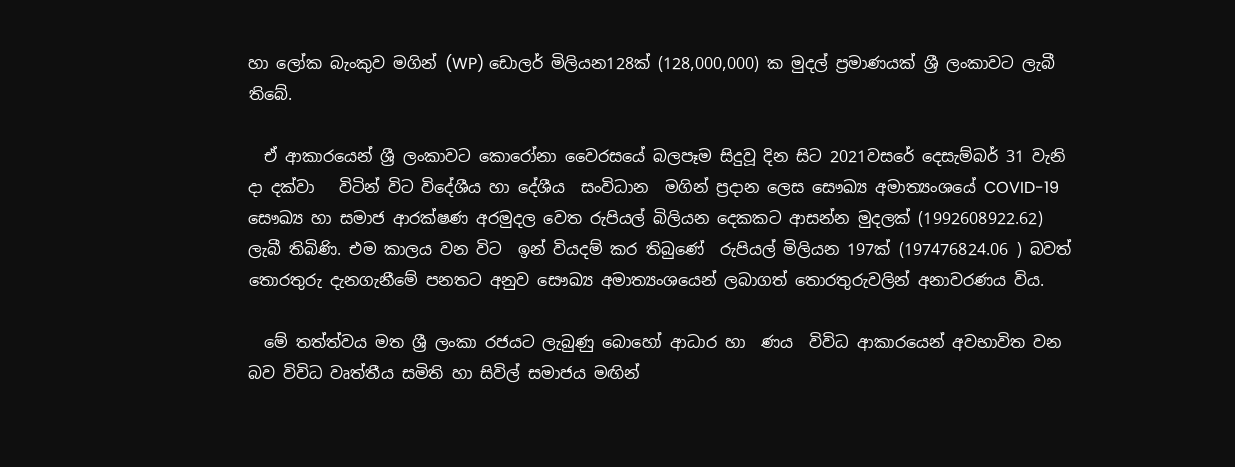හා ලෝක බැංකුව මගින් (WP) ඩොලර් මිලියන128ක් (128,000,000) ක මුදල් ප්‍රමාණයක් ශ්‍රී ලංකාවට ලැබී තිබේ.

  ඒ ආකාරයෙන් ශ්‍රී ලංකාවට කොරෝනා වෛරසයේ බලපෑම සිදුවූ දින සිට 2021වසරේ දෙසැම්බර් 31 වැනි දා දක්වා   විටින් විට විදේශීය හා දේශීය  සංවිධාන  මගින් ප්‍රදාන ලෙස සෞඛ්‍ය අමාත්‍යංශයේ COVID-19 සෞඛ්‍ය හා සමාජ ආරක්ෂණ අරමුදල වෙත රුපියල් බිලියන දෙකකට ආසන්න මුදලක් (1992608922.62) ලැබී තිබිණි. එම කාලය වන විට  ඉන් වියදම් කර තිබුණේ  රුපියල් මිලියන 197ක් (197476824.06 ) බවත් තොරතුරු දැනගැනීමේ පනතට අනුව සෞඛ්‍ය අමාත්‍යංශයෙන් ලබාගත් තොරතුරුවලින් අනාවරණය විය.

  මේ තත්ත්වය මත ශ්‍රී ලංකා රජයට ලැබුණු බොහෝ ආධාර හා  ණය  විවිධ ආකාරයෙන් අවභාවිත වන බව විවිධ වෘත්තීය සමිති හා සිවිල් සමාජය මඟින්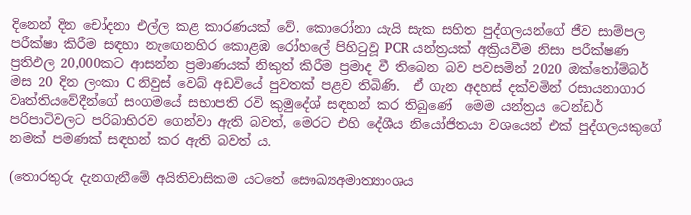දිනෙන් දින චෝදනා එල්ල කළ කාරණයක් වේ. කොරෝනා යැයි සැක සහිත පුද්ගලයන්ගේ ජීව සාම්පල පරීක්ෂා කිරීම සඳහා නැඟෙනහිර කොළඹ රෝහලේ පිහිටුවූ PCR යන්ත්‍රයක් අක්‍රියවීම නිසා පරීක්ෂණ ප්‍රතිඵල 20,000කට ආසන්න ප්‍රමාණයක් නිකුත් කිරීම ප්‍රමාද වී තිබෙන බව පවසමින් 2020 ඔක්තෝම්බර් මස 20 දින ලංකා C නිවුස් වෙබ් අඩවියේ පුවතක් පළව තිබිණි.  ඒ ගැන අදහස් දක්වමින් රසායනාගාර වෘත්තියවේදීන්ගේ සංගමයේ සභාපති රවි කුමුදේශ් සඳහන් කර තිබුණේ  මෙම යන්ත්‍රය ටෙන්ඩර් පරිපාටිවලට පරිබාහිරව ගෙන්වා ඇති බවත්, මෙරට එහි දේශීය නියෝජිතයා වශයෙන් එක් පුද්ගලයකුගේ නමක් පමණක් සඳහන් කර ඇති බවත් ය.

(තොරතුරු දැනගැනීමේ අයිතිවාසිකම යටතේ සෞඛ්‍යඅමාත්‍යාංශය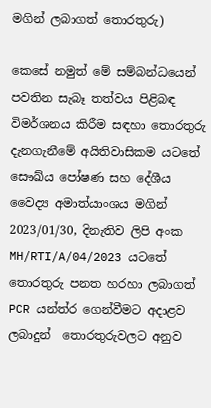මගින් ලබාගත් තොරතුරු)

කෙසේ නමුත් මේ සම්බන්ධයෙන් පවතින සැබෑ තත්වය පිළිබඳ විමර්ශනය කිරීම සඳහා තොරතුරු දැනගැනීමේ අයිතිවාසිකම යටතේ සෞඛ්ය පෝෂණ සහ දේශීය වෛද්‍ය අමාත්යාංශය මගින් 2023/01/30, දිනැතිව ලිපි අංක MH/RTI/A/04/2023 යටතේ  තොරතුරු පනත හරහා ලබාගත් PCR යන්ත්ර ගෙන්වීමට අදාළව    ලබාදුන්  තොරතුරුවලට අනුව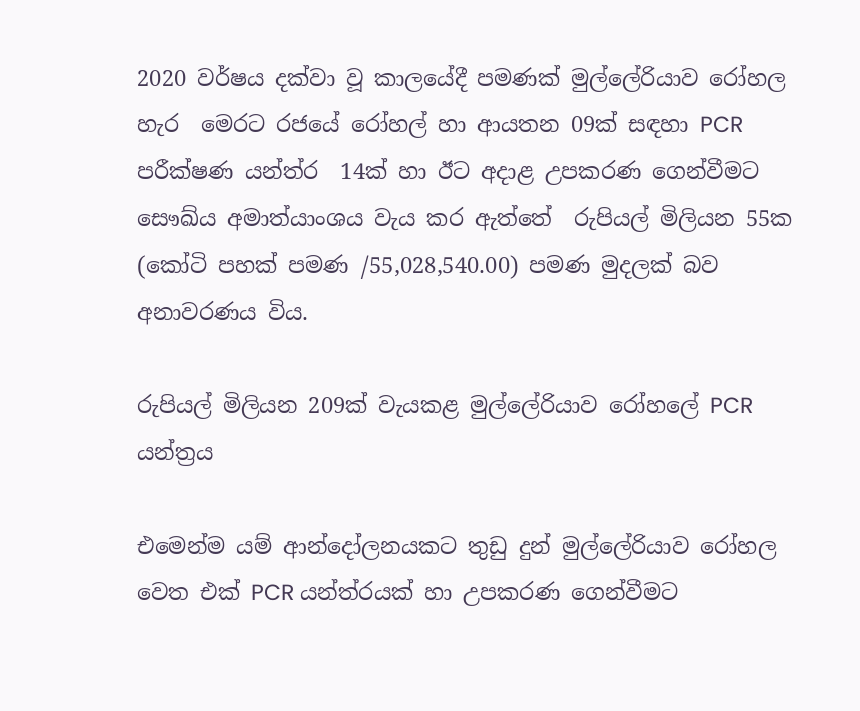2020 වර්ෂය දක්වා වූ කාලයේදී පමණක් මුල්ලේරියාව රෝහල හැර  මෙරට රජයේ රෝහල් හා ආයතන 09ක් සඳහා PCR පරීක්ෂණ යන්ත්ර  14ක් හා ඊට අදාළ උපකරණ ගෙන්වීමට සෞඛ්ය අමාත්යාංශය වැය කර ඇත්තේ  රුපියල් මිලියන 55ක (කෝටි පහක් පමණ /55,028,540.00) පමණ මුදලක් බව අනාවරණය විය.

රුපියල් මිලියන 209ක් වැයකළ මුල්ලේරියාව රෝහලේ PCR යන්ත්‍රය

එමෙන්ම යම් ආන්දෝලනයකට තුඩු දුන් මුල්ලේරියාව රෝහල වෙත එක් PCR යන්ත්රයක් හා උපකරණ ගෙන්වීමට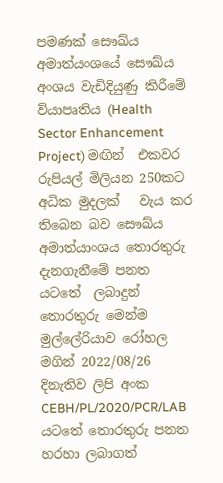පමණක් සෞඛ්ය අමාත්යංශයේ සෞඛ්ය අංශය වැඩිදියුණු කිරීමේ ව්යාපෘතිය (Health Sector Enhancement Project) මඟින්  එකවර රුපියල් මිලියන 250කට අධික මුදලක්   වැය කර තිබෙන බව සෞඛ්ය  අමාත්යාංශය තොරතුරු දැනගැනීමේ පනත යටතේ  ලබාදුන් තොරතුරු මෙන්ම මුල්ලේරියාව රෝහල මගින් 2022/08/26 දිනැතිව ලිපි අංක CEBH/PL/2020/PCR/LAB  යටතේ තොරතුරු පනත හරහා ලබාගත්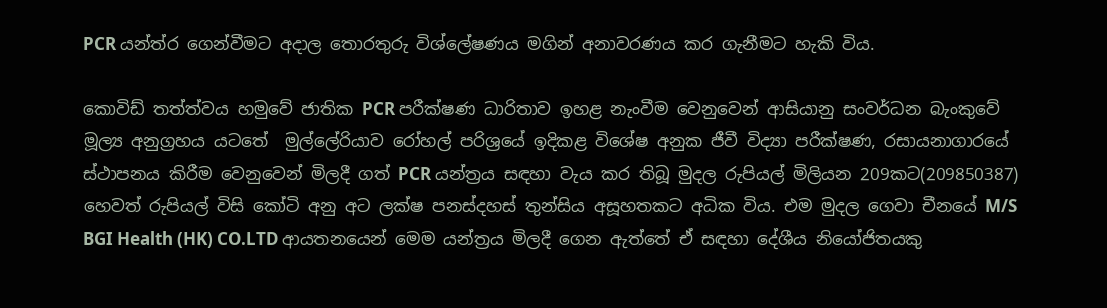PCR යන්ත්ර ගෙන්වීමට අදාල තොරතුරු විශ්ලේෂණය මගින් අනාවරණය කර ගැනීමට හැකි විය.

කොවිඩ් තත්ත්වය හමුවේ ජාතික PCR පරීක්ෂණ ධාරිතාව ඉහළ නැංවීම වෙනුවෙන් ආසියානු සංවර්ධන බැංකුවේ මූල්‍ය අනුග්‍රහය යටතේ  මුල්ලේරියාව රෝහල් පරිශ්‍රයේ ඉදිකළ විශේෂ අනුක ජීවී විද්‍යා පරීක්ෂණ, රසායනාගාරයේ ස්ථාපනය කිරීම වෙනුවෙන් මිලදී ගත් PCR යන්ත්‍රය සඳහා වැය කර තිබූ මුදල රුපියල් මිලියන 209කට(209850387) හෙවත් රුපියල් විසි කෝටි අනු අට ලක්ෂ පනස්දහස් තුන්සිය අසූහතකට අධික විය. එම මුදල ගෙවා චීනයේ M/S BGI Health (HK) CO.LTD ආයතනයෙන් මෙම යන්ත්‍රය මිලදී ගෙන ඇත්තේ ඒ සඳහා දේශීය නියෝජිතයකු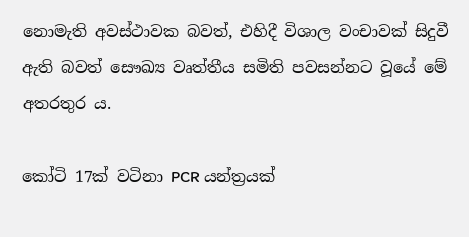නොමැති අවස්ථාවක බවත්, එහිදී විශාල වංචාවක් සිදුවී ඇති බවත් සෞඛ්‍ය වෘත්තීය සමිති පවසන්නට වූයේ මේ අතරතුර ය.

කෝටි 17ක් වටිනා PCR යන්ත්‍රයක්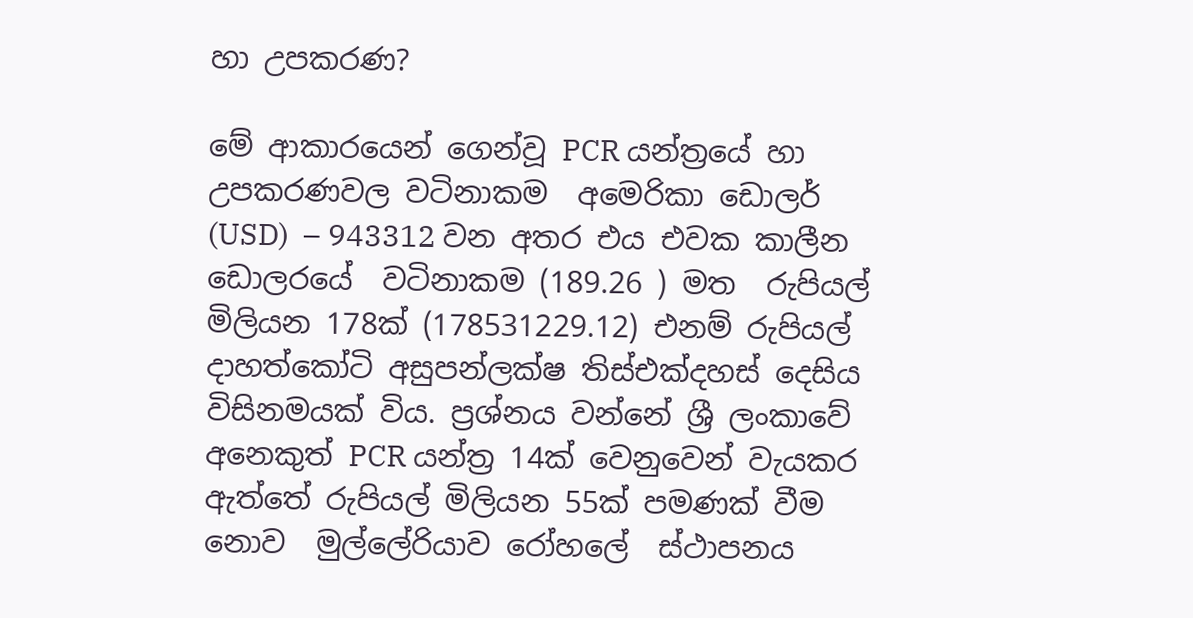හා උපකරණ?

මේ ආකාරයෙන් ගෙන්වූ PCR යන්ත්‍රයේ හා උපකරණවල වටිනාකම  අමෙරිකා ඩොලර් (USD)  – 943312 වන අතර එය එවක කාලීන ඩොලරයේ  වටිනාකම (189.26 ) මත  රුපියල් මිලියන 178ක් (178531229.12) එනම් රුපියල් දාහත්කෝටි අසුපන්ලක්ෂ තිස්එක්දහස් දෙසිය විසිනමයක් විය. ප්‍රශ්නය වන්නේ ශ්‍රී ලංකාවේ අනෙකුත් PCR යන්ත්‍ර 14ක් වෙනුවෙන් වැයකර ඇත්තේ රුපියල් මිලියන 55ක් පමණක් වීම නොව  මුල්ලේරියාව රෝහලේ  ස්ථාපනය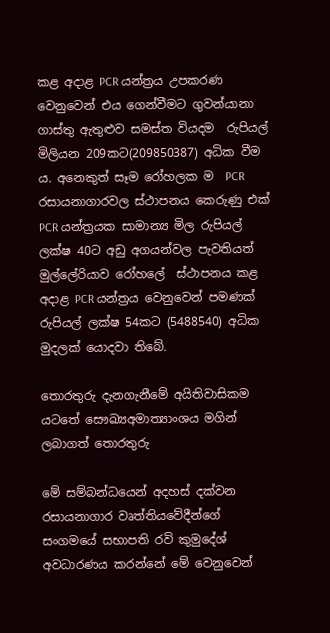කළ අදාළ PCR යන්ත්‍රය උපකරණ  වෙනුවෙන් එය ගෙන්වීමට ගුවන්යානා ගාස්තු ඇතුළුව සමස්ත වියදම  රුපියල් මිලියන 209කට(209850387) අධික වීම ය. අනෙකුත් සෑම රෝහලක ම  PCR රසායනාගාරවල ස්ථාපනය කෙරුණු එක් PCR යන්ත්‍රයක සාමාන්‍ය මිල රුපියල් ලක්ෂ 40ට අඩු අගයන්වල පැවතියත් මුල්ලේරියාව රෝහලේ  ස්ථාපනය කළ අදාළ PCR යන්ත්‍රය වෙනුවෙන් පමණක් රුපියල් ලක්ෂ 54කට (5488540) අධික මුදලක් යොදවා තිබේ.

තොරතුරු දැනගැනීමේ අයිතිවාසිකම යටතේ සෞඛ්‍යඅමාත්‍යාංශය මගින් ලබාගත් තොරතුරු

මේ සම්බන්ධයෙන් අදහස් දක්වන රසායනාගාර වෘත්තියවේදීන්ගේ සංගමයේ සභාපති රවි කුමුදේශ්  අවධාරණය කරන්නේ මේ වෙනුවෙන්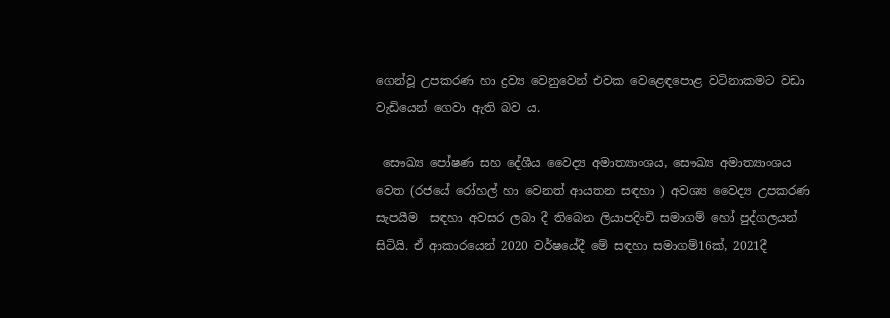ගෙන්වූ උපකරණ හා ද්‍රව්‍ය වෙනුවෙන් එවක වෙළෙඳපොළ වටිනාකමට වඩා වැඩියෙන් ගෙවා ඇති බව ය.

 සෞඛ්‍ය පෝෂණ සහ දේශීය වෛද්‍ය අමාත්‍යාංශය, සෞඛ්‍ය අමාත්‍යාංශය වෙත (රජයේ රෝහල් හා වෙනත් ආයතන සඳහා ) අවශ්‍ය වෛද්‍ය උපකරණ සැපයීම  සඳහා අවසර ලබා දී තිබෙන ලියාපදිංචි සමාගම් හෝ පුද්ගලයන් සිටියි. ඒ ආකාරයෙන් 2020 වර්ෂයේදී මේ සඳහා සමාගම්16ක්, 2021දී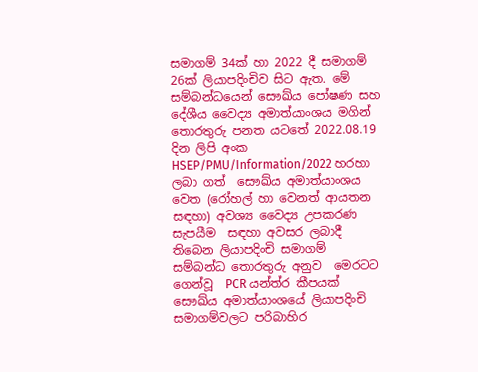සමාගම් 34ක් හා 2022 දී සමාගම් 26ක් ලියාපදිංචිව සිට ඇත. මේ සම්බන්ධයෙන් සෞඛ්ය පෝෂණ සහ දේශීය වෛද්‍ය අමාත්යාංශය මගින් තොරතුරු පනත යටතේ 2022.08.19 දින ලිපි අංක HSEP/PMU/Information/2022 හරහා ලබා ගත්  සෞඛ්ය අමාත්යාංශය වෙත (රෝහල් හා වෙනත් ආයතන සඳහා) අවශ්‍ය වෛද්‍ය උපකරණ සැපයීම  සඳහා අවසර ලබාදී තිබෙන ලියාපදිංචි සමාගම් සම්බන්ධ තොරතුරු අනුව  මෙරටට  ගෙන්වූ  PCR යන්ත්ර කීපයක් සෞඛ්ය අමාත්යාංශයේ ලියාපදිංචි සමාගම්වලට පරිබාහිර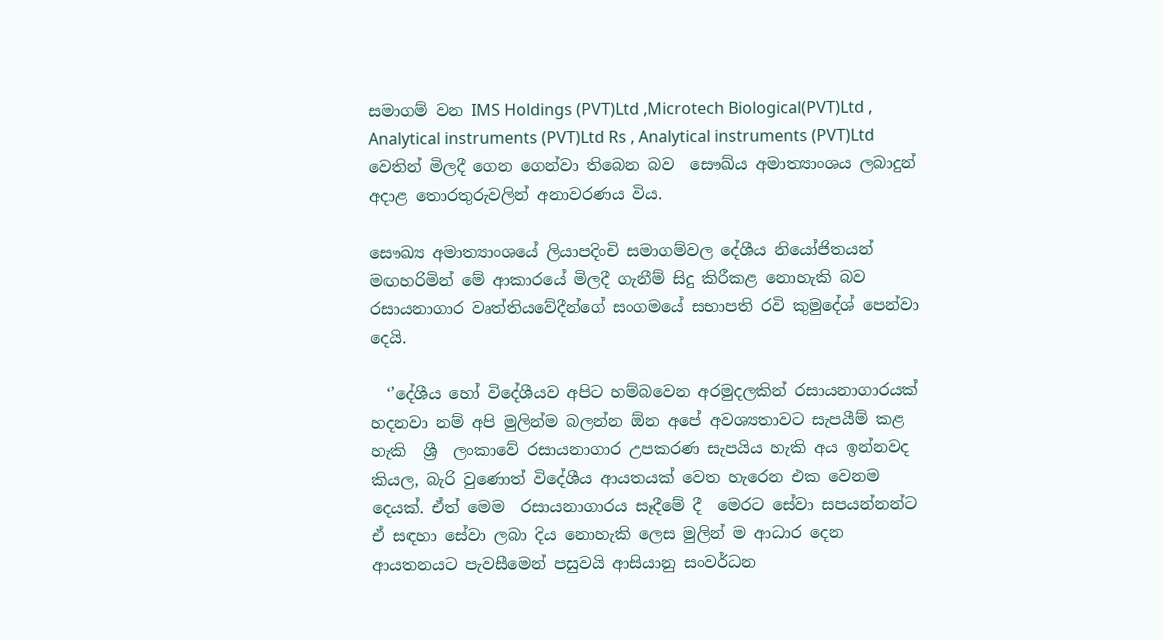සමාගම් වන IMS Holdings (PVT)Ltd ,Microtech Biological(PVT)Ltd , Analytical instruments (PVT)Ltd Rs , Analytical instruments (PVT)Ltd වෙතින් මිලදී ගෙන ගෙන්වා තිබෙන බව  සෞඛ්ය අමාත්‍යාංශය ලබාදුන් අදාළ තොරතුරුවලින් අනාවරණය විය.

සෞඛ්‍ය අමාත්‍යාංශයේ ලියාපදිංචි සමාගම්වල දේශීය නියෝජිතයන් මඟහරිමින් මේ ආකාරයේ මිලදී ගැනීම් සිදු කිරීකළ නොහැකි බව රසායනාගාර වෘත්තියවේදීන්ගේ සංගමයේ සභාපති රවි කුමුදේශ් පෙන්වා දෙයි.

  ‘’දේශීය හෝ විදේශීයව අපිට හම්බවෙන අරමුදලකින් රසායනාගාරයක් හදනවා නම් අපි මුලින්ම බලන්න ඕන අපේ අවශ්‍යතාවට සැපයීම් කළ හැකි  ශ්‍රී  ලංකාවේ රසායනාගාර උපකරණ සැපයිය හැකි අය ඉන්නවද කියල, බැරි වුණොත් විදේශීය ආයතයක් වෙත හැරෙන එක වෙනම දෙයක්. ඒත් මෙම  රසායනාගාරය සෑදීමේ දී  මෙරට සේවා සපයන්නන්ට ඒ සඳහා සේවා ලබා දිය නොහැකි ලෙස මුලින් ම ආධාර දෙන ආයතනයට පැවසීමෙන් පසුවයි ආසියානු සංවර්ධන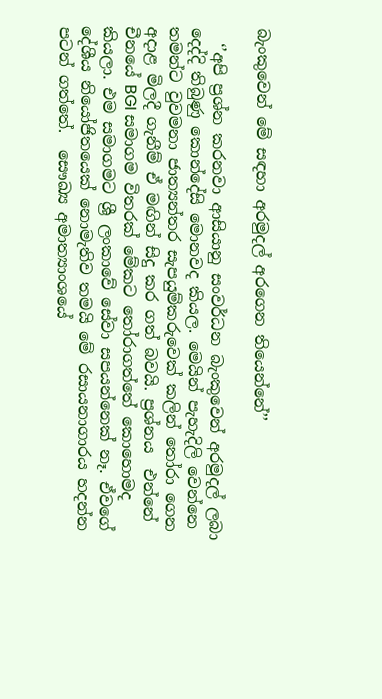බැංකුවෙන් මේ සඳහා අරමුදල් අරගෙන තියෙන්නේ’’

  ‘’අපි ප්‍රශ්න කරනවා ආසියානු සංවර්ධන බැංකුවෙන් අරමුදල් ලබා දෙද්දි තිබුණු කොන්දේසි මොනවද කියල. මෙයින් පැහැදිලි වෙන්නෙ තමන්ට වුවමනා ජාත්‍යන්තර සැපයුම්කරුවෙක් කලින් තෝරා ගෙන අදාළ මිලදී ගැනීම් ඒ මඟින් සිදු කර ගත් බවයි. ප්‍රශ්නය  එන්නේ චීනයේ BGI සමාගම විතරක් මේකට තෝරාගත්තේ කොහොමද කියලා. එම සමාගමට ශ්‍රී ලංකාවේ සේවා සපයන්නෙක් නෑ. ඒවගේ දේශීය නියෝජිතයෙක් නොමැතිව තමයි මේ රසායනාගාරය හදන්න පටන් ගත්තේ.  සෞඛ්‍ය අමාත්‍යාංශයේ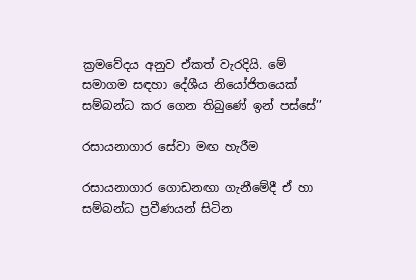ක්‍රමවේදය අනුව ඒකත් වැරදියි. මේ සමාගම සඳහා දේශීය නියෝජිතයෙක් සම්බන්ධ කර ගෙන තිබුණේ ඉන් පස්සේ’’

රසායනාගාර සේවා මඟ හැරීම

රසායනාගාර ගොඩනඟා ගැනීමේදී ඒ හා සම්බන්ධ ප්‍රවීණයන් සිටින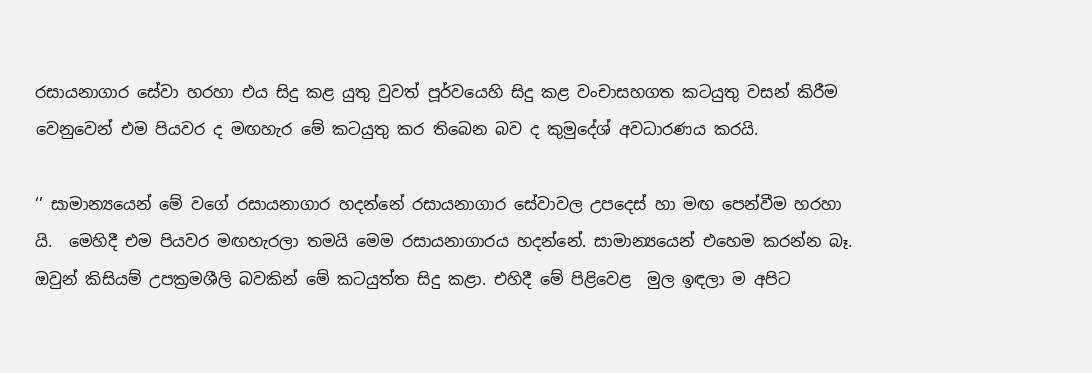රසායනාගාර සේවා හරහා එය සිදු කළ යුතු වුවත් පූර්වයෙහි සිදු කළ වංචාසහගත කටයුතු වසන් කිරීම වෙනුවෙන් එම පියවර ද මඟහැර මේ කටයුතු කර තිබෙන බව ද කුමුදේශ් අවධාරණය කරයි.

‘’ සාමාන්‍යයෙන් මේ වගේ රසායනාගාර හදන්නේ රසායනාගාර සේවාවල උපදෙස් හා මඟ පෙන්වීම හරහා යි.  මෙහිදී එම පියවර මඟහැරලා තමයි මෙම රසායනාගාරය හදන්නේ. සාමාන්‍යයෙන් එහෙම කරන්න බෑ. ඔවුන් කිසියම් උපක්‍රමශීලි බවකින් මේ කටයුත්ත සිදු කළා. එහිදී මේ පිළිවෙළ  මුල ඉඳලා ම අපිට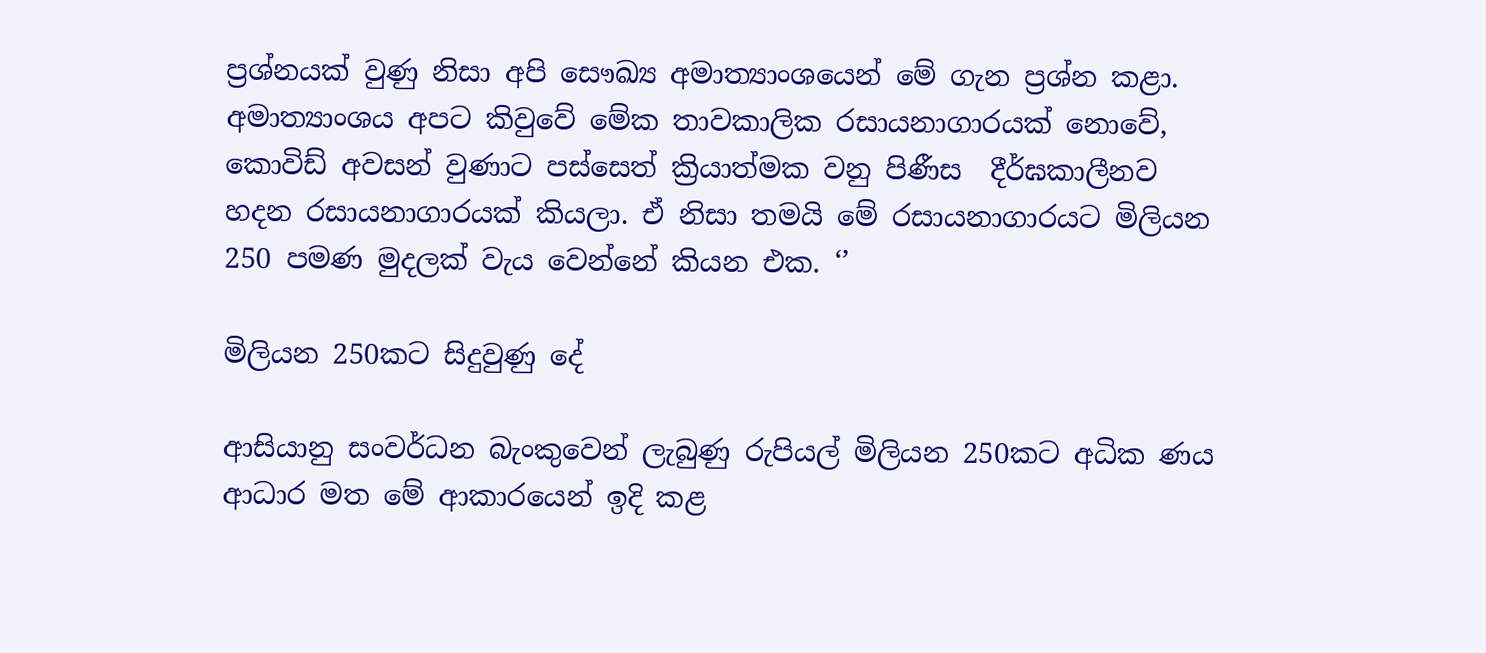ප්‍රශ්නයක් වුණු නිසා අපි සෞඛ්‍ය අමාත්‍යාංශයෙන් මේ ගැන ප්‍රශ්න කළා. අමාත්‍යාංශය අපට කිවුවේ මේක තාවකාලික රසායනාගාරයක් නොවේ, කොවිඩ් අවසන් වුණාට පස්සෙත් ක්‍රියාත්මක වනු පිණීස  දීර්ඝකාලීනව හදන රසායනාගාරයක් කියලා. ඒ නිසා තමයි මේ රසායනාගාරයට මිලියන 250 පමණ මුදලක් වැය වෙන්නේ කියන එක. ‘’

මිලියන 250කට සිදුවුණු දේ

ආසියානු සංවර්ධන බැංකුවෙන් ලැබුණු රුපියල් මිලියන 250කට අධික ණය ආධාර මත මේ ආකාරයෙන් ඉදි කළ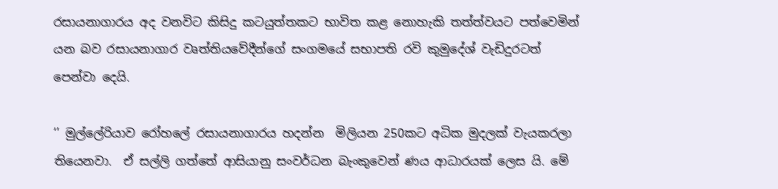රසායනාගාරය අද වනවිට කිසිදු කටයුත්තකට භාවිත කළ නොහැකි තත්ත්වයට පත්වෙමින් යන බව රසායනාගාර වෘත්තියවේදීන්ගේ සංගමයේ සභාපති රවි කුමුදේශ් වැඩිදුරටත් පෙන්වා දෙයි.

‘’ මුල්ලේරියාව රෝහලේ රසායනාගාරය හදන්න  මිලියන 250කට අධික මුදලක් වැයකරලා  තියෙනවා.  ඒ සල්ලි ගත්තේ ආසියානු සංවර්ධන බැංකුවෙන් ණය ආධාරයක් ලෙස යි. මේ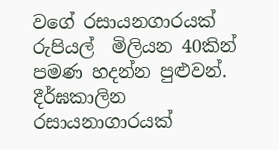වගේ රසායනගාරයක් රුපියල්  මිලියන 40කින් පමණ හදන්න පුළුවන්. දීර්ඝකාලින රසායනාගාරයක්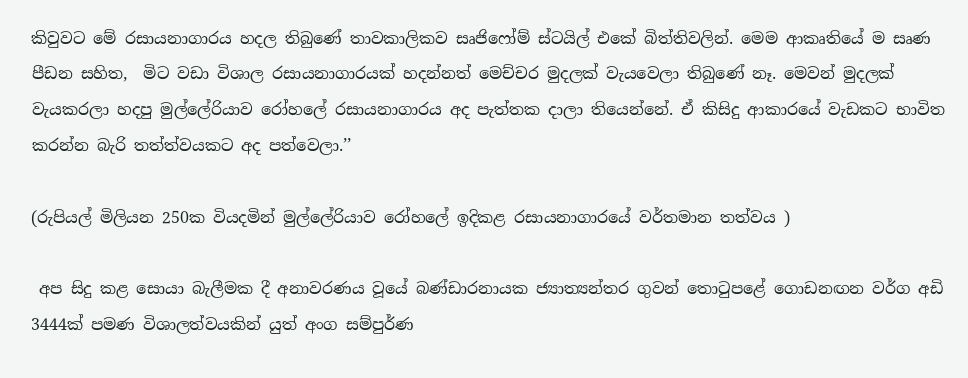කිවුවට මේ රසායනාගාරය හදල තිබුණේ තාවකාලිකව සෘජිෆෝම් ස්ටයිල් එකේ බිත්තිවලින්. මෙම ආකෘතියේ ම සෘණ පීඩන සහිත,  මිට වඩා විශාල රසායනාගාරයක් හදන්නත් මෙච්චර මුදලක් වැයවෙලා තිබුණේ නෑ. මෙවන් මුදලක් වැයකරලා හදපු මුල්ලේරියාව රෝහලේ රසායනාගාරය අද පැත්තක දාලා තියෙන්නේ. ඒ කිසිදු ආකාරයේ වැඩකට භාවිත කරන්න බැරි තත්ත්වයකට අද පත්වෙලා.’’

(රුපියල් මිලියන 250ක වියදමින් මුල්ලේරියාව රෝහලේ ඉදිකළ රසායනාගාරයේ වර්තමාන තත්වය )

 අප සිදු කළ සොයා බැලීමක දී අනාවරණය වූයේ බණ්ඩාරනායක ජ්‍යාත්‍යන්තර ගුවන් තොටුපළේ ගොඩනඟන වර්ග අඩි 3444ක් පමණ විශාලත්වයකින් යුත් අංග සම්පුර්ණ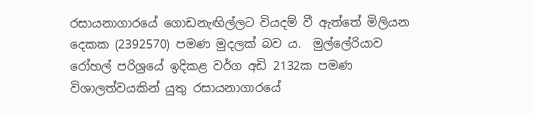රසායනාගාරයේ ගොඩනැඟිල්ලට වියදම් වී ඇත්තේ මිලියන දෙකක (2392570) පමණ මුදලක් බව ය.  මුල්ලේරියාව රෝහල් පරිශ්‍රයේ ඉදිකළ වර්ග අඩි 2132ක පමණ විශාලත්වයකින් යුතු රසායනාගාරයේ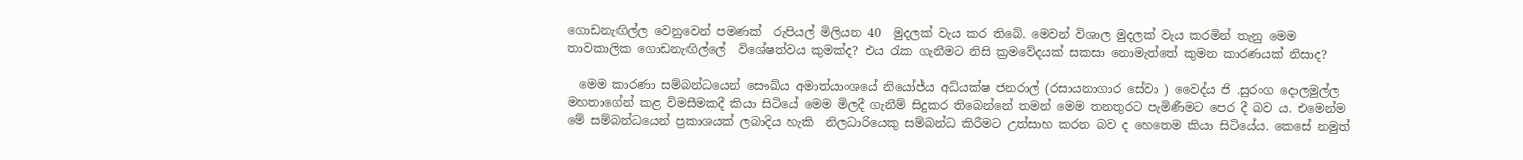ගොඩනැඟිල්ල වෙනුවෙන් පමණක්  රුපියල් මිලියන 40  මුදලක් වැය කර තිබේ. මෙවන් විශාල මුදලක් වැය කරමින් තැනු මෙම තාවකාලික ගොඩනැඟිල්ලේ  විශේෂත්වය කුමක්ද? එය රැක ගැනීමට නිසි ක්‍රමවේදයක් සකසා නොමැත්තේ කුමන කාරණයක් නිසාද?

  මෙම කාරණා සම්බන්ධයෙන් සෞඛ්ය අමාත්යාංශයේ නියෝජ්ය අධ්යක්ෂ ජනරාල් (රසායනාගාර සේවා ) වෛද්ය ජි .සුරංග දොලමුල්ල මහතාගේන් කළ විමසීමකදී කියා සිටියේ මෙම මිලදී ගැනීම් සිදුකර තිබෙන්නේ තමන් මෙම තනතුරට පැමිණීමට පෙර දී බව ය. එමෙන්ම මේ සම්බන්ධයෙන් ප්‍රකාශයක් ලබාදිය හැකි  නිලධාරියෙකු සම්බන්ධ කිරීමට උත්සාහ කරන බව ද හෙතෙම කියා සිටියේය. කෙසේ නමුත්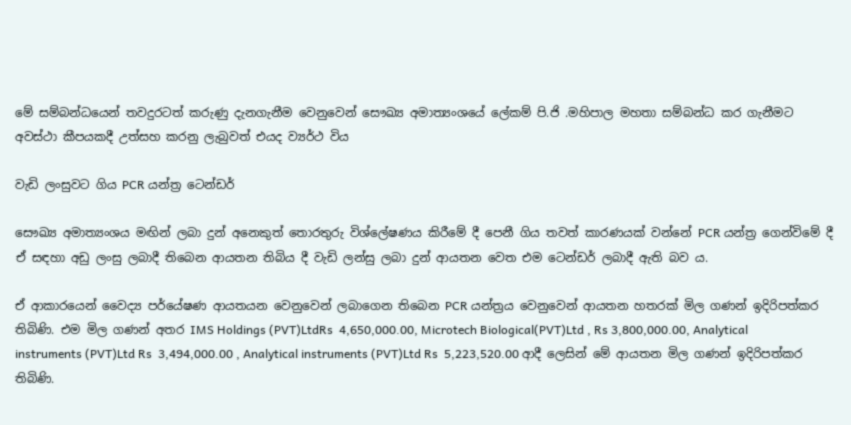මේ සම්බන්ධයෙන් තවදුරටත් කරුණු දැනගැනීම වෙනුවෙන් සෞඛ්‍ය අමාත්‍යංශයේ ලේකම් පි.ජි .මහිපාල මහතා සම්බන්ධ කර ගැනීමට අවස්ථා කීපයකදී උත්සහ කරනු ලැබුවත් එයද ව්‍යර්ථ විය

වැඩි ලංසුවට ගිය PCR යන්ත්‍ර ටෙන්ඩර්

සෞඛ්‍ය අමාත්‍යංශය මඟින් ලබා දුන් අනෙකුත් තොරතුරු විශ්ලේෂණය කිරීමේ දී පෙනී ගිය තවත් කාරණයක් වන්නේ PCR යන්ත්‍ර ගෙන්විමේ දී ඒ සඳහා අඩු ලංසු ලබාදී තිබෙන ආයතන තිබිය දී වැඩි ලන්සු ලබා දුන් ආයතන වෙත එම ටෙන්ඩර් ලබාදී ඇති බව ය.

ඒ ආකාරයෙන් වෛද්‍ය පර්යේෂණ ආයතයන වෙනුවෙන් ලබාගෙන තිබෙන PCR යන්ත්‍රය වෙනුවෙන් ආයතන හතරක් මිල ගණන් ඉදිරිපත්කර තිබිණි. එම මිල ගණන් අතර IMS Holdings (PVT)LtdRs  4,650,000.00, Microtech Biological(PVT)Ltd , Rs 3,800,000.00, Analytical instruments (PVT)Ltd Rs  3,494,000.00 , Analytical instruments (PVT)Ltd Rs  5,223,520.00 ආදී ලෙසින් මේ ආයතන මිල ගණන් ඉදිරිපත්කර තිබිණි.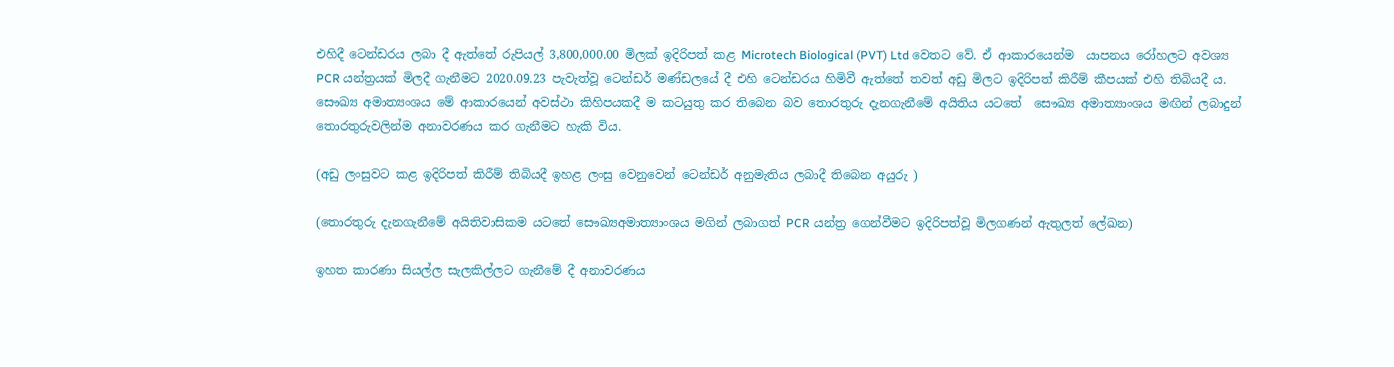එහිදී ටෙන්ඩරය ලබා දී ඇත්තේ රුපියල් 3,800,000.00 මිලක් ඉදිරිපත් කළ Microtech Biological (PVT) Ltd වෙතට වේ. ඒ ආකාරයෙන්ම  යාපනය රෝහලට අවශ්‍ය PCR යන්ත්‍රයක් මිලදී ගැනීමට 2020.09.23 පැවැත්වූ ටෙන්ඩර් මණ්ඩලයේ දී එහි ටෙන්ඩරය හිමිවී ඇත්තේ තවත් අඩු මිලට ඉදිරිපත් කිරීම් කීපයක් එහි තිබියදී ය. සෞඛ්‍ය අමාත්‍යංශය මේ ආකාරයෙන් අවස්ථා කිහිපයකදී ම කටයුතු කර තිබෙන බව තොරතුරු දැනගැනීමේ අයිතිය යටතේ  සෞඛ්‍ය අමාත්‍යාංශය මඟින් ලබාදුන් තොරතුරුවලින්ම අනාවරණය කර ගැනීමට හැකි විය.

(අඩු ලංසුවට කළ ඉදිරිපත් කිරීම් තිබියදී ඉහළ ලංසු වෙනුවෙන් ටෙන්ඩර් අනුමැතිය ලබාදී තිබෙන අයුරු )

(තොරතුරු දැනගැනීමේ අයිතිවාසිකම යටතේ සෞඛ්‍යඅමාත්‍යාංශය මගින් ලබාගත් PCR යන්ත්‍ර ගෙන්වීමට ඉදිරිපත්වූ මිලගණන් ඇතුලත් ලේඛන)

ඉහත කාරණා සියල්ල සැලකිල්ලට ගැනීමේ දී අනාවරණය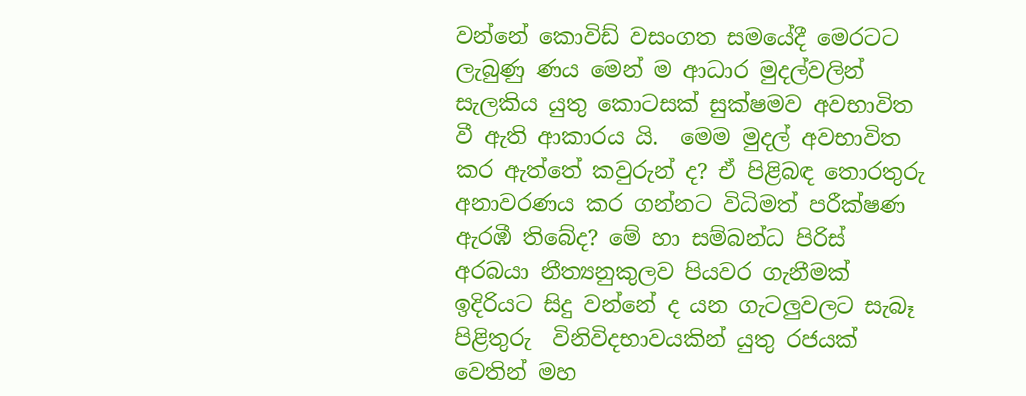වන්නේ කොවිඩ් වසංගත සමයේදී මෙරටට  ලැබුණු ණය මෙන් ම ආධාර මුදල්වලින් සැලකිය යුතු කොටසක් සුක්ෂමව අවභාවිත වී ඇති ආකාරය යි.  මෙම මුදල් අවභාවිත කර ඇත්තේ කවුරුන් ද? ඒ පිළිබඳ තොරතුරු  අනාවරණය කර ගන්නට විධිමත් පරීක්ෂණ ඇරඹී තිබේද? මේ හා සම්බන්ධ පිරිස් අරබයා නීත්‍යනුකුලව පියවර ගැනීමක් ඉදිරියට සිදු වන්නේ ද යන ගැටලුවලට සැබෑ පිළිතුරු  විනිවිදභාවයකින් යුතු රජයක් වෙතින් මහ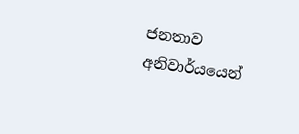ජනතාව අනිවාර්යයෙන්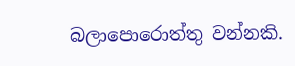බලාපොරොත්තු වන්නකි.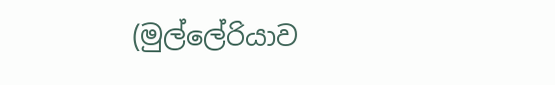(මුල්ලේරියාව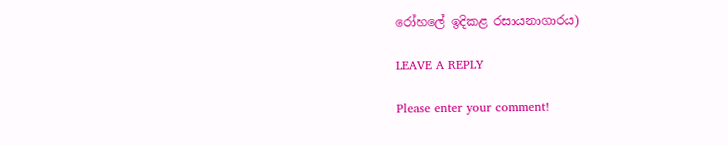රෝහලේ ඉදිකළ රසායනාගාරය)

LEAVE A REPLY

Please enter your comment!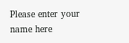Please enter your name here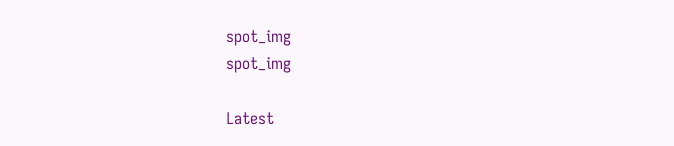spot_img
spot_img

Latest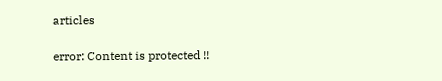articles

error: Content is protected !!